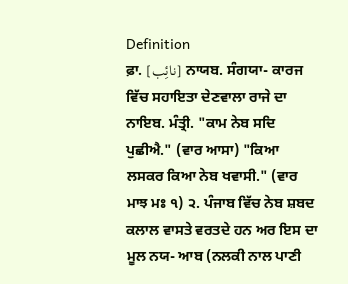Definition
ਫ਼ਾ. [نائِب] ਨਾਯਬ. ਸੰਗਯਾ- ਕਾਰਜ ਵਿੱਚ ਸਹਾਇਤਾ ਦੇਣਵਾਲਾ ਰਾਜੇ ਦਾ ਨਾਇਬ. ਮੰਤ੍ਰੀ. "ਕਾਮ ਨੇਬ ਸਦਿ ਪੁਛੀਐ." (ਵਾਰ ਆਸਾ) "ਕਿਆ ਲਸਕਰ ਕਿਆ ਨੇਬ ਖਵਾਸੀ." (ਵਾਰ ਮਾਝ ਮਃ ੧) ੨. ਪੰਜਾਬ ਵਿੱਚ ਨੇਬ ਸ਼ਬਦ ਕਲਾਲ ਵਾਸਤੇ ਵਰਤਦੇ ਹਨ ਅਰ ਇਸ ਦਾ ਮੂਲ ਨਯ- ਆਬ (ਨਲਕੀ ਨਾਲ ਪਾਣੀ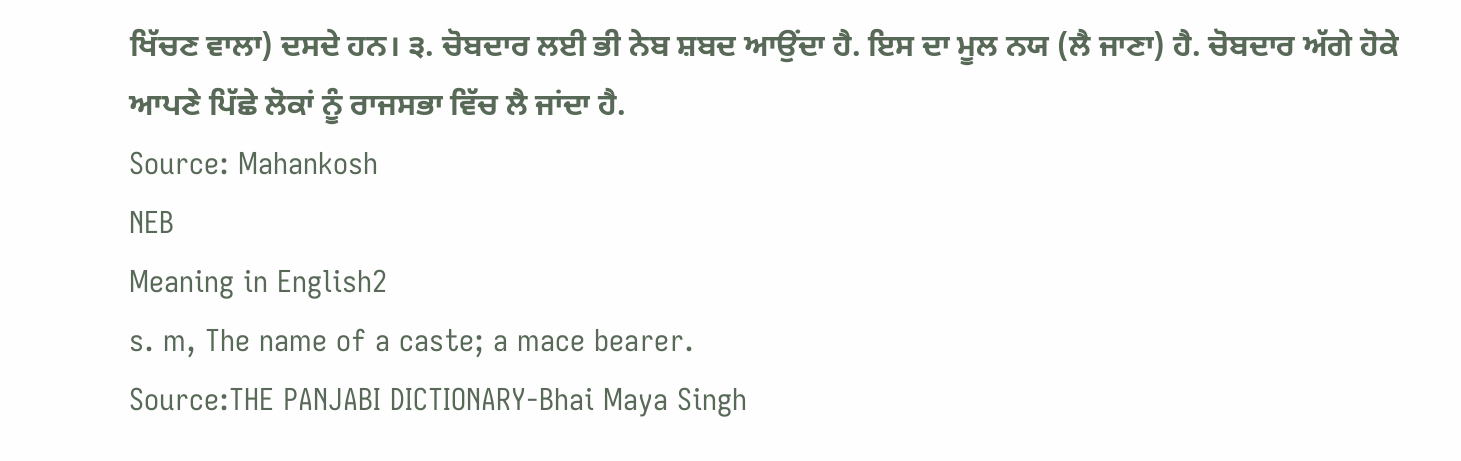ਖਿੱਚਣ ਵਾਲਾ) ਦਸਦੇ ਹਨ। ੩. ਚੋਬਦਾਰ ਲਈ ਭੀ ਨੇਬ ਸ਼ਬਦ ਆਉਂਦਾ ਹੈ. ਇਸ ਦਾ ਮੂਲ ਨਯ (ਲੈ ਜਾਣਾ) ਹੈ. ਚੋਬਦਾਰ ਅੱਗੇ ਹੋਕੇ ਆਪਣੇ ਪਿੱਛੇ ਲੋਕਾਂ ਨੂੰ ਰਾਜਸਭਾ ਵਿੱਚ ਲੈ ਜਾਂਦਾ ਹੈ.
Source: Mahankosh
NEB
Meaning in English2
s. m, The name of a caste; a mace bearer.
Source:THE PANJABI DICTIONARY-Bhai Maya Singh